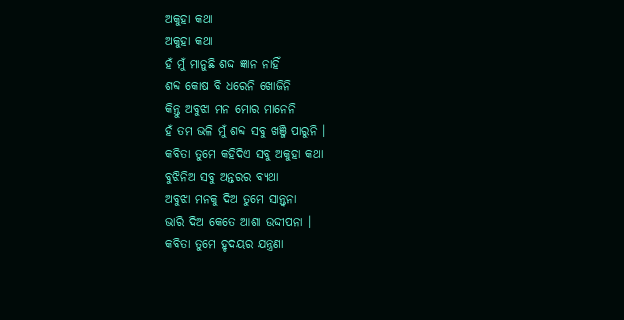ଅକୁହା କଥା
ଅକୁହା କଥା
ହଁ ମୁଁ ମାନୁଛି ଶଦ୍ଦ ଜ୍ଞାନ ନାହିଁ
ଶବ୍ଦ କୋଷ ବି ଧରେନି ଖୋଜିନି
କିନ୍ତୁ ଅବୁଝା ମନ ମୋର ମାନେନି
ହଁ ତମ ଭଳି ମୁଁ ଶବ୍ଦ ସବୁ ଖଞ୍ଜି ପାରୁନି ।
କବିତା ତୁମେ କହିଦିଏ ସବୁ ଅକୁହା କଥା
ବୁଝିନିଅ ସବୁ ଅନ୍ତରର ବ୍ୟଥା
ଅବୁଝା ମନକୁ ଦିଅ ତୁମେ ସାନ୍ତ୍ଵନା
ଭାରି ଦିଅ କେତେ ଆଶା ଉଦ୍ଦୀପନା ।
କବିତା ତୁମେ ହୃଦୟର ଯନ୍ତ୍ରଣା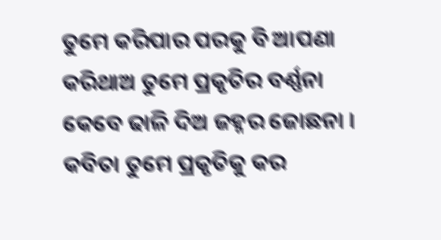ତୁମେ କରିପାର ପରକୁ ବି ଆପଣା
କରିଥାଅ ତୁମେ ପ୍ରକୃତିର ବର୍ଣ୍ଣନା
କେବେ ଢାଳି ଦିଅ ଜହ୍ନର ଜୋଛନା ।
କବିତା ତୁମେ ପ୍ରକୃତିକୁ କର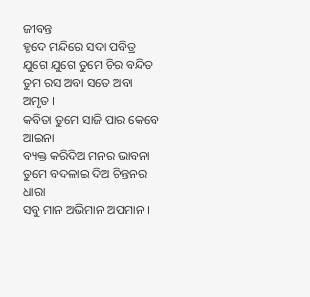ଜୀବନ୍ତ
ହୃଦେ ମନ୍ଦିରେ ସଦା ପବିତ୍ର
ଯୁଗେ ଯୁଗେ ତୁମେ ଚିର ବନ୍ଦିତ
ତୁମ ରସ ଅବା ସତେ ଅବା ଅମୃତ ।
କବିତା ତୁମେ ସାଜି ପାର କେବେ ଆଇନା
ବ୍ୟକ୍ତ କରିଦିଅ ମନର ଭାବନା
ତୁମେ ବଦଳାଇ ଦିଅ ଚିନ୍ତନର ଧାରା
ସବୁ ମାନ ଅଭିମାନ ଅପମାନ ।